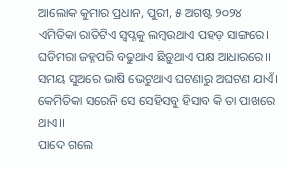ଆଲୋକ କୁମାର ପ୍ରଧାନ, ପୁରୀ, ୫ ଅଗଷ୍ଟ ୨୦୨୪
ଏମିତିକା ରାତିଟିଏ ସ୍ବପ୍ନକୁ ଲମ୍ବଉଥାଏ ପହଡ଼ ସାଙ୍ଗରେ।
ଘଡିମରା ଜହ୍ନପରି ବଢୁଥାଏ ଛିଡ଼ୁଥାଏ ପକ୍ଷ ଆଧାରରେ।।
ସମୟ ସୁଅରେ ଭାଷି ଭେଟୁଥାଏ ଘଟଣାରୁ ଅଘଟଣ ଯାଏଁ।
କେମିତିକା ସରେନି ସେ ସେହିସବୁ ହିସାବ କି ତା ପାଖରେ ଥାଏ।।
ପାଦେ ଗଲେ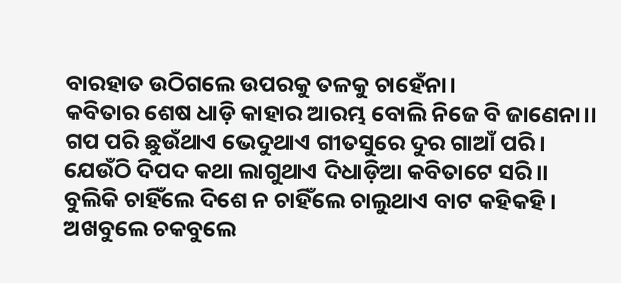ବାରହାତ ଉଠିଗଲେ ଉପରକୁ ତଳକୁ ଚାହେଁନା।
କବିତାର ଶେଷ ଧାଡ଼ି କାହାର ଆରମ୍ଭ ବୋଲି ନିଜେ ବି ଜାଣେନା।।
ଗପ ପରି ଛୁଉଁଥାଏ ଭେଦୁଥାଏ ଗୀତସୁରେ ଦୁର ଗାଆଁ ପରି।
ଯେଉଁଠି ଦିପଦ କଥା ଲାଗୁଥାଏ ଦିଧାଡ଼ିଆ କବିତାଟେ ସରି।।
ବୁଲିକି ଚାହିଁଲେ ଦିଶେ ନ ଚାହିଁଲେ ଚାଲୁଥାଏ ବାଟ କହିକହି।
ଅଖବୁଲେ ଚକବୁଲେ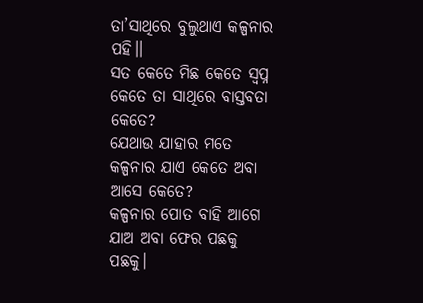ତା’ସାଥିରେ ବୁଲୁଥାଏ କଳ୍ପନାର ପହି।।
ସତ କେତେ ମିଛ କେତେ ସ୍ବପ୍ନ କେତେ ତା ସାଥିରେ ବାସ୍ତବତା କେତେ?
ଯେଥାଉ ଯାହାର ମତେ କଳ୍ପନାର ଯାଏ କେତେ ଅବା ଆସେ କେତେ?
କଳ୍ପନାର ପୋତ ବାହି ଆଗେ ଯାଅ ଅବା ଫେର ପଛକୁ ପଛକୁ।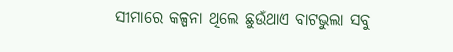ସୀମାରେ କଳ୍ପନା ଥିଲେ ଛୁଉଁଥାଏ ବାଟଭୁଲା ସବୁ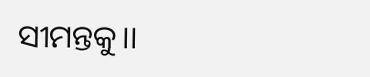ସୀମନ୍ତକୁ।।